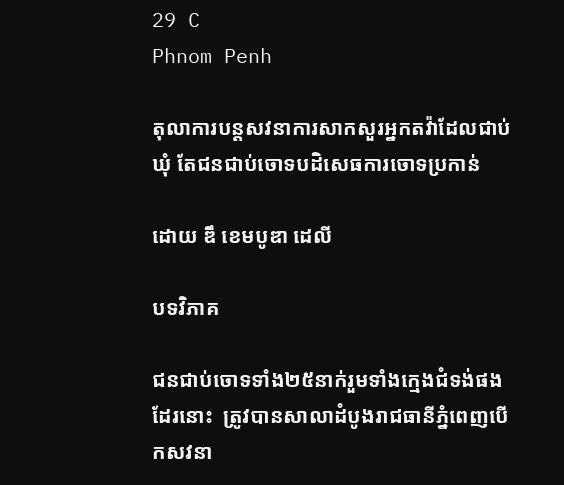29 C
Phnom Penh

តុលាការបន្តសវនាការសាកសួរអ្នកតវ៉ាដែលជាប់ឃុំ តែជនជាប់ចោទបដិសេធការចោទប្រកាន់

ដោយ ឌឹ ខេមបូឌា ដេលី

បទវិភាគ

ជនជាប់ចោទទាំង២៥នាក់រួមទាំងក្មេងជំទង់ផងដែរនោះ  ត្រូវបានសាលាដំបូងរាជធានីភ្នំពេញបើកសវនា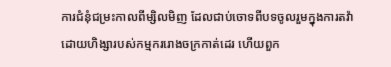ការជំនុំជម្រះកាលពីម្សិលមិញ ដែលជាប់ចោទពីបទចូលរួមក្នុងការតវ៉ាដោយហិង្សារបស់កម្មកររោងចក្រកាត់ដេរ ហើយពួក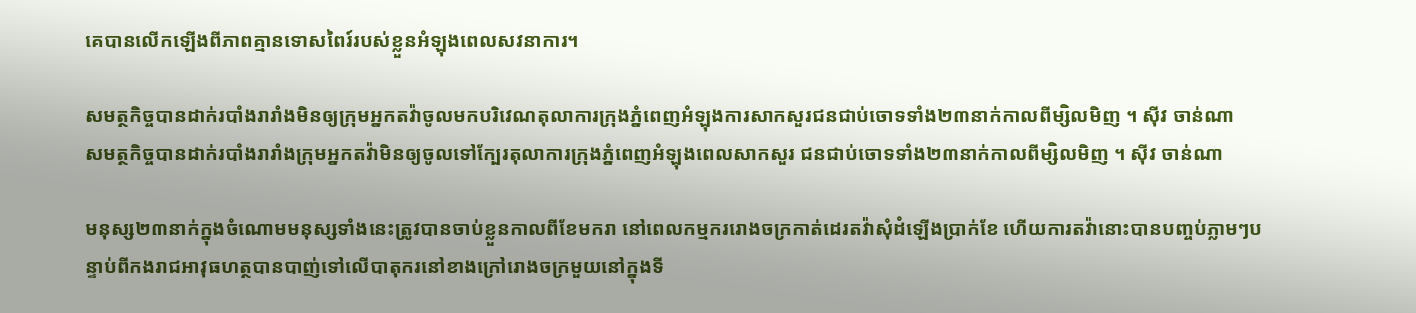គេបានលើកឡើងពីភាពគ្មានទោសពៃរ៍របស់ខ្លួនអំឡុងពេលសវនាការ។

សមត្ថកិច្ចបានដាក់របាំងរារាំងមិនឲ្យក្រុមអ្នកតវ៉ាចូលមកបរិវេណតុលាការក្រុងភ្នំពេញអំឡុងការសាកសួរជនជាប់ចោទទាំង២៣នាក់កាលពីម្សិលមិញ ។ ស៊ីវ ចាន់ណា
សមត្ថកិច្ចបានដាក់របាំងរារាំងក្រុមអ្នកតវ៉ាមិនឲ្យចូលទៅក្បែរតុលាការក្រុងភ្នំពេញអំឡុងពេលសាកសួរ ជនជាប់ចោទទាំង២៣នាក់កាលពីម្សិលមិញ ។ ស៊ីវ ចាន់ណា

មនុស្ស២៣នាក់ក្នុងចំណោមមនុស្សទាំងនេះត្រូវបានចាប់ខ្លួនកាលពីខែមករា នៅពេលកម្មកររោងចក្រកាត់ដេរតវ៉ាសុំដំឡើងប្រាក់ខែ ហើយការតវ៉ានោះបានបញ្ចប់ភ្លាមៗបន្ទាប់ពីកងរាជអាវុធហត្ថបានបាញ់ទៅលើបាតុករនៅខាងក្រៅរោងចក្រមួយនៅក្នុងទី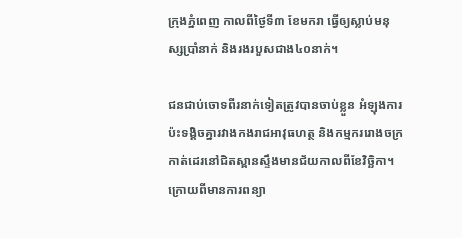ក្រុងភ្នំពេញ កាលពីថ្ងៃទី៣ ខែមករា ធ្វើឲ្យស្លាប់មនុស្សប្រាំនាក់ និងរងរបួសជាង៤០នាក់។

ជនជាប់ចោទពីរនាក់ទៀតត្រូវបានចាប់ខ្លួន អំឡុងការប៉ះទង្គិចគ្នារវាងកងរាជអាវុធហត្ថ និងកម្មកររោងចក្រកាត់ដេរនៅជិតស្ពានស្ទឹងមានជ័យកាលពីខែវិច្ឆិកា។ ក្រោយពីមានការពន្យា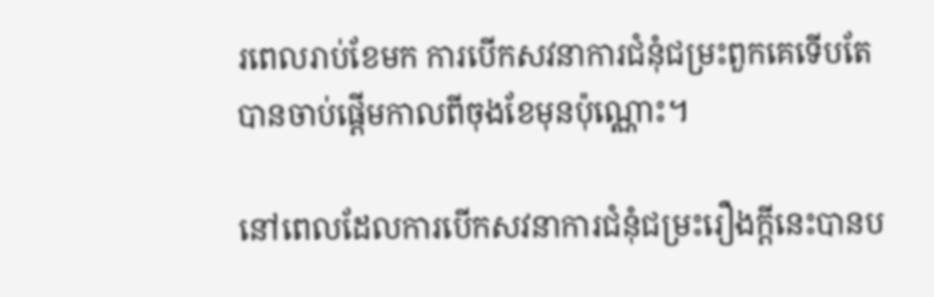រពេលរាប់ខែមក ការបើកសវនាការជំនុំជម្រះពួកគេទើបតែបានចាប់ផ្តើមកាលពីចុងខែមុនប៉ុណ្ណោះ។

នៅពេលដែលការបើកសវនាការជំនុំជម្រះរឿងក្តីនេះបានប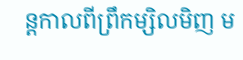ន្តកាលពីព្រឹកម្សិលមិញ ម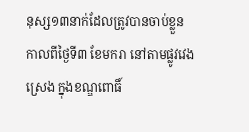នុស្ស១៣នាក់ដែលត្រូវបានចាប់ខ្លួនកាលពីថ្ងៃទី៣ ខែមករា នៅតាមផ្លូវវេងស្រេង ក្នុងខណ្ឌពោធិ៍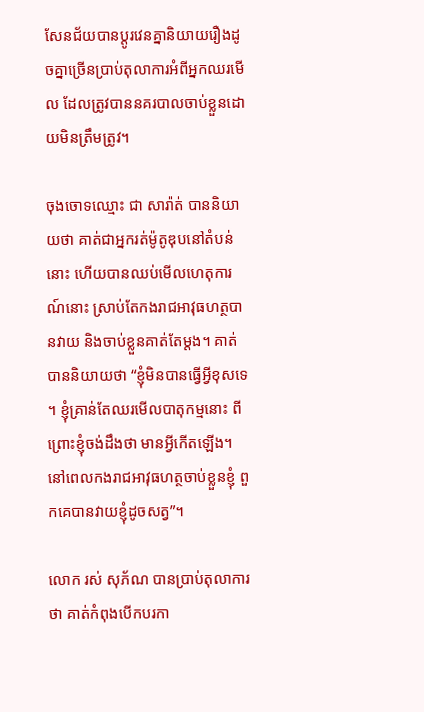សែនជ័យបានប្ដូរវេនគ្នានិយាយរឿងដូចគ្នាច្រើនប្រាប់តុលាការអំពីអ្នកឈរមើល ដែលត្រូវបាននគរបាលចាប់ខ្លួនដោយមិនត្រឹមត្រូវ។

ចុងចោទឈ្មោះ ជា សារ៉ាត់ បាននិយាយថា គាត់ជាអ្នករត់ម៉ូតូឌុបនៅតំបន់នោះ ហើយបានឈប់មើលហេតុការណ៍នោះ ស្រាប់តែកងរាជអាវុធហត្ថបានវាយ និងចាប់ខ្លួនគាត់តែម្ដង។ គាត់បាននិយាយថា “ខ្ញុំមិនបានធ្វើអ្វីខុសទេ។ ខ្ញុំគ្រាន់តែឈរមើលបាតុកម្មនោះ ពីព្រោះខ្ញុំចង់ដឹងថា មានអ្វីកើតឡើង។ នៅពេលកងរាជអាវុធហត្ថចាប់ខ្លួនខ្ញុំ ពួកគេបានវាយខ្ញុំដូចសត្វ”។

លោក រស់ សុភ័ណ បានប្រាប់តុលាការថា គាត់កំពុងបើកបរកា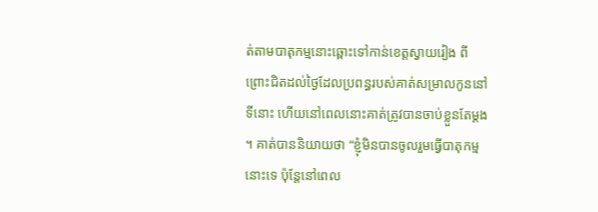ត់តាមបាតុកម្មនោះឆ្ពោះទៅកាន់ខេត្តស្វាយរៀង ពីព្រោះជិតដល់ថ្ងៃដែលប្រពន្ធរបស់គាត់សម្រាលកូននៅទីនោះ ហើយនៅពេលនោះគាត់ត្រូវបានចាប់ខ្លួនតែម្ដង។ គាត់បាននិយាយថា “ខ្ញុំមិនបានចូលរួមធ្វើបាតុកម្មនោះទេ ប៉ុន្តែនៅពេល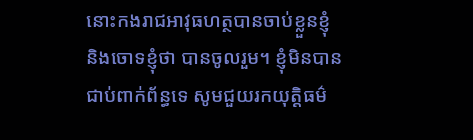នោះកងរាជអាវុធហត្ថបានចាប់ខ្លួនខ្ញុំ និងចោទខ្ញុំថា បានចូលរួម។ ខ្ញុំមិនបានជាប់ពាក់ព័ន្ធទេ សូមជួយរកយុត្តិធម៌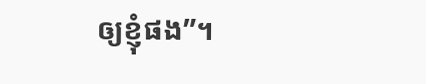ឲ្យខ្ញុំផង”។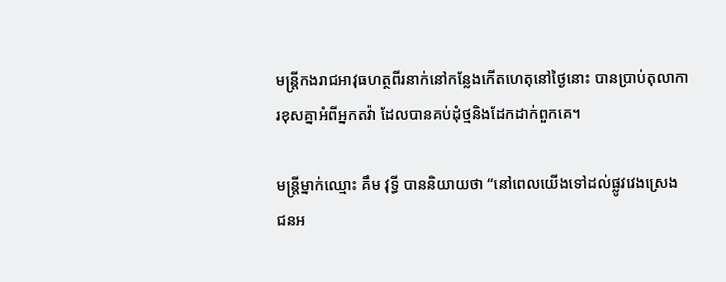មន្ត្រីកងរាជអាវុធហត្ថពីរនាក់នៅកន្លែងកើតហេតុនៅថ្ងៃនោះ បានប្រាប់តុលាការខុសគ្នាអំពីអ្នកតវ៉ា ដែលបានគប់ដំុថ្មនិងដែកដាក់ពួកគេ។

មន្ត្រីម្នាក់ឈ្មោះ គឹម វុទ្ធី បាននិយាយថា “នៅពេលយើងទៅដល់ផ្លូវវេងស្រេង ជនអ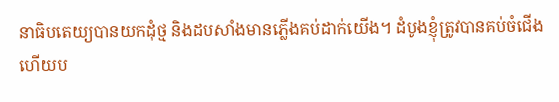នាធិបតេយ្យបានយកដំុថ្ម និងដបសាំងមានភ្លើងគប់ដាក់យើង។ ដំបូងខ្ញុំត្រូវបានគប់ចំជើង ហើយប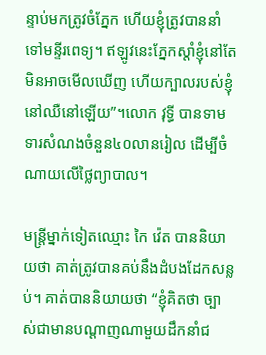ន្ទាប់មកត្រូវចំភ្នែក ហើយខ្ញុំត្រូវបាននាំទៅមន្ទីរពេទ្យ។ ឥឡូវនេះភ្នែកស្តាំខ្ញុំនៅតែមិនអាចមើលឃើញ ហើយក្បាលរបស់ខ្ញុំនៅឈឺនៅឡើយ”។លោក វុទ្ធី បានទាមទារសំណងចំនួន៤០លានរៀល ដើម្បីចំណាយលើថ្លៃព្យាបាល។

មន្ត្រីម្នាក់ទៀតឈ្មោះ កៃ វ៉េត បាននិយាយថា គាត់ត្រូវបានគប់នឹងដំបងដែកសន្លប់។ គាត់បាននិយាយថា “ខ្ញុំគិតថា ច្បាស់ជាមានបណ្ដាញណាមួយដឹកនាំជ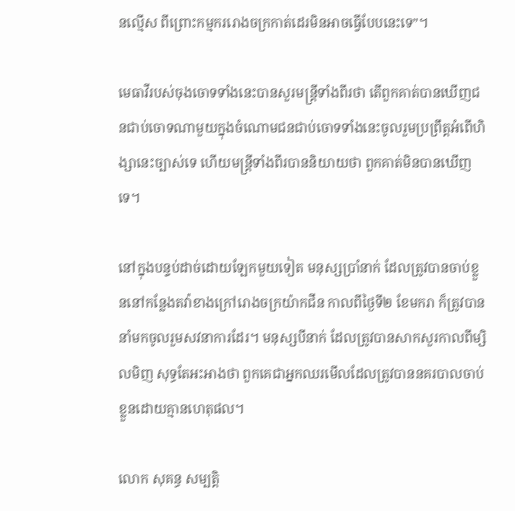នល្មើស ពីព្រោះកម្មកររោងចក្រកាត់ដេរមិនអាចធ្វើបែបនេះទេ”។

មេធាវីរបស់ចុងចោទទាំងនេះបានសួរមន្ត្រីទាំងពីរថា តើពួកគាត់បានឃើញជនជាប់ចោទណាមួយក្នុងចំណោមជនជាប់ចោទទាំងនេះចូលរួមប្រព្រឹត្តអំពើហិង្សានេះច្បាស់ទេ ហើយមន្ត្រីទាំងពីរបាននិយាយថា ពួកគាត់មិនបានឃើញទេ។

នៅក្នុងបន្ទប់ដាច់ដោយឡែកមួយទៀត មនុស្សប្រាំនាក់ ដែលត្រូវបានចាប់ខ្លួននៅកន្លែងតវ៉ាខាងក្រៅរោងចក្រយ៉ាកជីន កាលពីថ្ងៃទី២ ខែមករា ក៏ត្រូវបាននាំមកចូលរួមសវនាការដែរ។ មនុស្សបីនាក់ ដែលត្រូវបានសាកសួរកាលពីម្សិលមិញ សុទ្ធតែអះអាងថា ពួកគេជាអ្នកឈរមើលដែលត្រូវបាននគរបាលចាប់ខ្លួនដោយគ្មានហេតុផល។

លោក សុគន្ធ សម្បត្តិ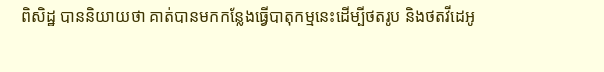ពិសិដ្ឋ បាននិយាយថា គាត់បានមកកន្លែងធ្វើបាតុកម្មនេះដើម្បីថតរូប និងថតវីដេអូ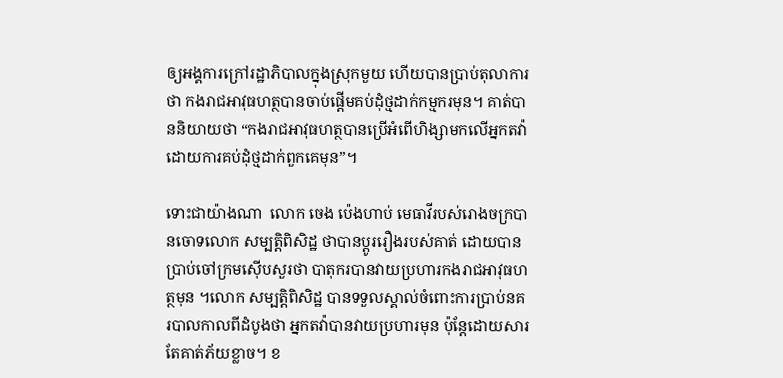ឲ្យអង្គការក្រៅរដ្ឋាភិបាលក្នុងស្រុកមួយ ហើយបានប្រាប់តុលាការថា កងរាជអាវុធហត្ថបានចាប់ផ្ដើមគប់ដុំថ្មដាក់កម្មករមុន។ គាត់បាននិយាយថា “កងរាជអាវុធហត្ថបានប្រើអំពើហិង្សាមកលើអ្នកតវ៉ា ដោយការគប់ដុំថ្មដាក់ពួកគេមុន”។

ទោះជាយ៉ាងណា  លោក ចេង ប៉េងហាប់ មេធាវីរបស់រោងចក្របានចោទលោក សម្បត្តិពិសិដ្ឋ ថាបានប្ដូររឿងរបស់គាត់ ដោយបានប្រាប់ចៅក្រមស៊ើបសួរថា បាតុករបានវាយប្រហារកងរាជអាវុធហត្ថមុន ។លោក សម្បត្តិពិសិដ្ឋ បានទទួលស្គាល់ចំពោះការប្រាប់នគរបាលកាលពីដំបូងថា អ្នកតវ៉ាបានវាយប្រហារមុន ប៉ុន្តែដោយសារតែគាត់ភ័យខ្លាច។ ខ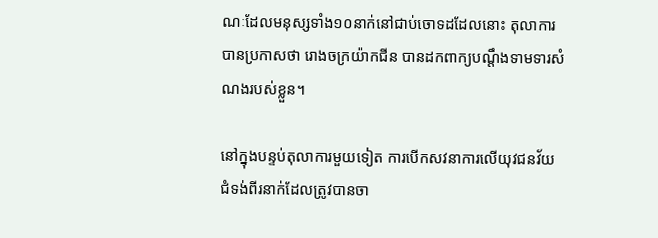ណៈដែលមនុស្សទាំង១០នាក់នៅជាប់ចោទដដែលនោះ តុលាការបានប្រកាសថា រោងចក្រយ៉ាកជីន បានដកពាក្យបណ្ដឹងទាមទារសំណងរបស់ខ្លួន។

នៅក្នុងបន្ទប់តុលាការមួយទៀត ការបើកសវនាការលើយុវជនវ័យជំទង់ពីរនាក់ដែលត្រូវបានចា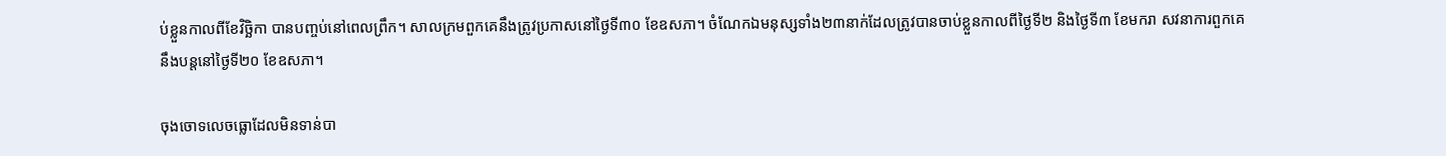ប់ខ្លួនកាលពីខែវិច្ឆិកា បានបញ្ចប់នៅពេលព្រឹក។ សាលក្រមពួកគេនឹងត្រូវប្រកាសនៅថ្ងៃទី៣០ ខែឧសភា។ ចំណែកឯមនុស្សទាំង២៣នាក់ដែលត្រូវបានចាប់ខ្លួនកាលពីថ្ងៃទី២ និងថ្ងៃទី៣ ខែមករា សវនាការពួកគេនឹងបន្តនៅថ្ងៃទី២០ ខែឧសភា។

ចុងចោទលេចធ្លោដែលមិនទាន់បា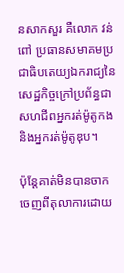នសាកសួរ គឺលោក វន់ ពៅ ប្រធានសមាគមប្រជាធិបតេយ្យឯករាជ្យនៃសេដ្ឋកិច្ចក្រៅប្រព័ន្ធជាសហជីពអ្នករត់ម៉ូតូកង និងអ្នករត់ម៉ូតូឌុប។

ប៉ុន្តែគាត់មិនបានចាកចេញពីតុលាការដោយ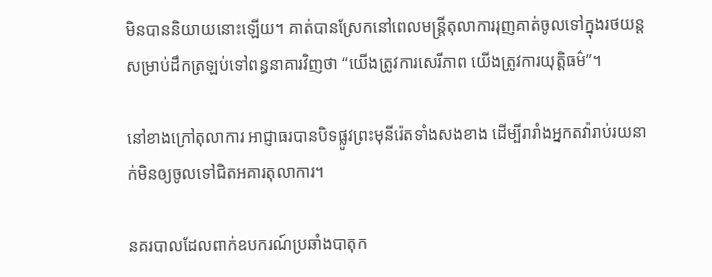មិនបាននិយាយនោះឡើយ។ គាត់បានស្រែកនៅពេលមន្ត្រីតុលាការរុញគាត់ចូលទៅក្នុងរថយន្តសម្រាប់ដឹកត្រឡប់ទៅពន្ធនាគារវិញថា “យើងត្រូវការសេរីភាព យើងត្រូវការយុត្តិធម៌”។

នៅខាងក្រៅតុលាការ អាជ្ញាធរបានបិទផ្លូវព្រះមុនីរ៉េតទាំងសងខាង ដើម្បីរារាំងអ្នកតវ៉ារាប់រយនាក់មិនឲ្យចូលទៅជិតអគារតុលាការ។

នគរបាលដែលពាក់ឧបករណ៍ប្រឆាំងបាតុក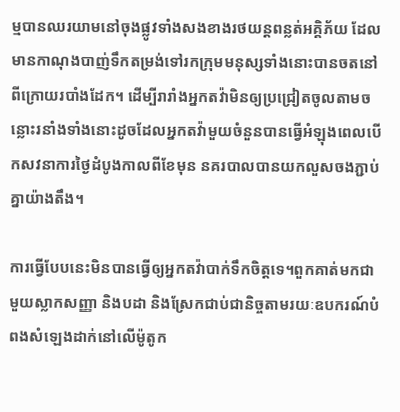ម្មបានឈរយាមនៅចុងផ្លូវទាំងសងខាងរថយន្តពន្លត់អគ្គិភ័យ ដែលមានកាណុងបាញ់ទឹកតម្រង់ទៅរកក្រុមមនុស្សទាំងនោះបានចតនៅពីក្រោយរបាំងដែក។ ដើម្បីរារាំងអ្នកតវ៉ាមិនឲ្យប្រជ្រៀតចូលតាមចន្លោះរនាំងទាំងនោះដូចដែលអ្នកតវ៉ាមួយចំនួនបានធ្វើអំឡុងពេលបើកសវនាការថ្ងៃដំបូងកាលពីខែមុន នគរបាលបានយកលួសចងភ្ជាប់គ្នាយ៉ាងតឹង។

ការធ្វើបែបនេះមិនបានធ្វើឲ្យអ្នកតវ៉ាបាក់ទឹកចិត្តទេ។ពួកគាត់មកជាមួយស្លាកសញ្ញា និងបដា និងស្រែកជាប់ជានិច្ចតាមរយៈឧបករណ៍បំពងសំឡេងដាក់នៅលើម៉ូតូក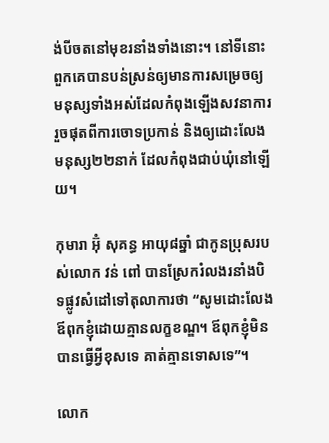ង់បីចតនៅមុខរនាំងទាំងនោះ។ នៅទីនោះពួកគេបានបន់ស្រន់ឲ្យមានការសម្រេចឲ្យមនុស្សទាំងអស់ដែលកំពុងឡើងសវនាការរួចផុតពីការចោទប្រកាន់ និងឲ្យដោះលែងមនុស្ស២២នាក់ ដែលកំពុងជាប់ឃុំនៅឡើយ។

កុមារា អ៊ុំ សុគន្ធ អាយុ៨ឆ្នាំ ជាកូនប្រុសរបស់លោក វន់ ពៅ បានស្រែករំលងរនាំងបិទផ្លូវសំដៅទៅតុលាការថា “សូមដោះលែងឪពុកខ្ញុំដោយគ្មានលក្ខខណ្ឌ។ ឪពុកខ្ញុំមិនបានធ្វើអ្វីខុសទេ គាត់គ្មានទោសទេ”។

លោក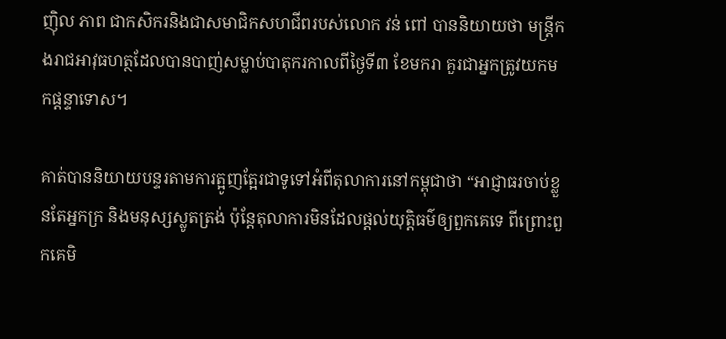ញុិល ភាព ជាកសិករនិងជាសមាជិកសហជីពរបស់លោក វន់ ពៅ បាននិយាយថា មន្ត្រីកងរាជអាវុធហត្ថដែលបានបាញ់សម្លាប់បាតុករកាលពីថ្ងៃទី៣ ខែមករា គួរជាអ្នកត្រូវយកមកផ្ដន្ទាទោស។

គាត់បាននិយាយបន្ទរតាមការត្អូញត្អែរជាទូទៅអំពីតុលាការនៅកម្ពុជាថា “អាជ្ញាធរចាប់ខ្លួនតែអ្នកក្រ និងមនុស្សស្លូតត្រង់ ប៉ុន្តែតុលាការមិនដែលផ្ដល់យុត្តិធម៌ឲ្យពួកគេទេ ពីព្រោះពួកគេមិ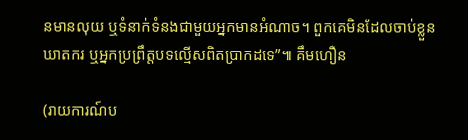នមានលុយ ឬទំនាក់ទំនងជាមួយអ្នកមានអំណាច។ ពួកគេមិនដែលចាប់ខ្លួនឃាតករ ឬអ្នកប្រព្រឹត្តបទល្មើសពិតប្រាកដទេ”៕ គឹមហឿន

(រាយការណ៍ប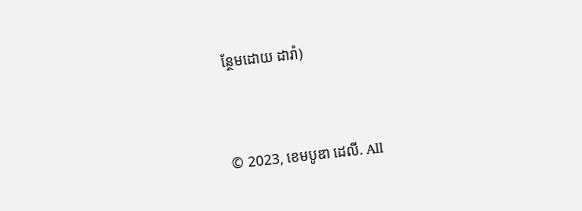ន្ថែមដោយ ដារ៉ា)



© 2023, ខេមបូឌា ដេលី. All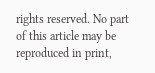rights reserved. No part of this article may be reproduced in print,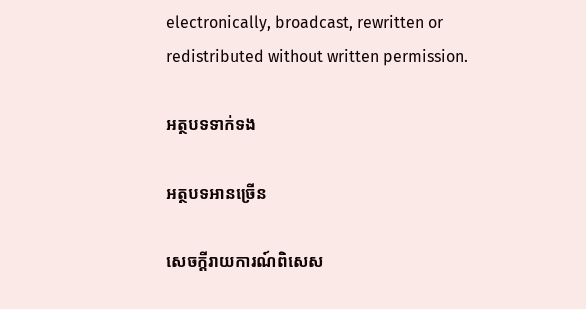electronically, broadcast, rewritten or redistributed without written permission.

អត្ថបទទាក់ទង

អត្ថបទអានច្រើន

សេចក្ដីរាយការណ៍ពិសេស